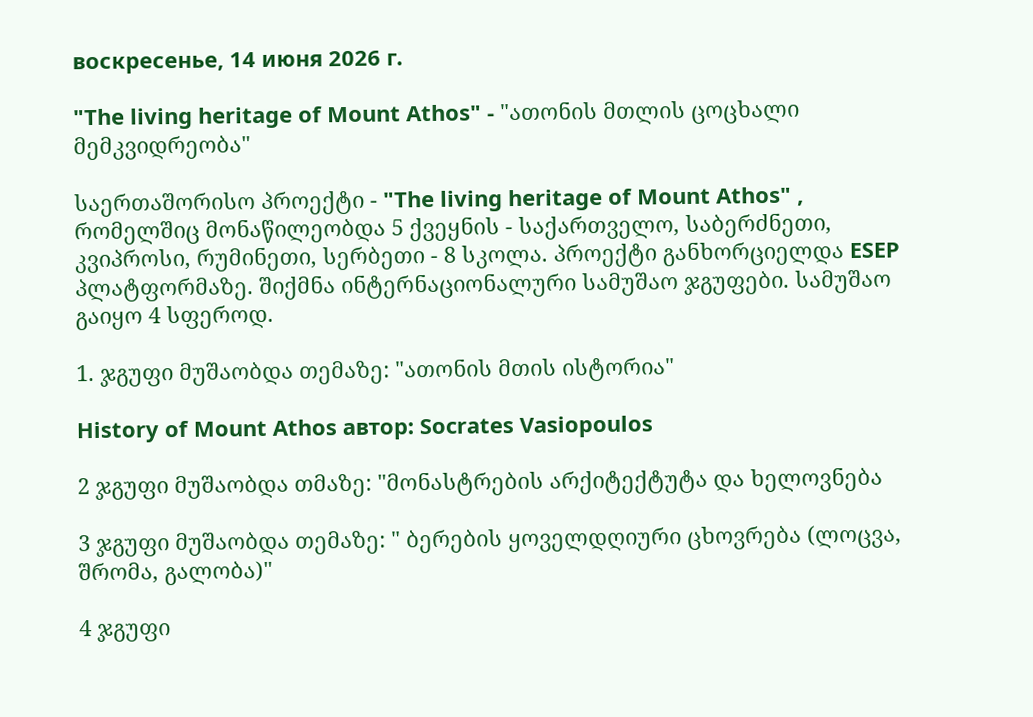воскресенье, 14 июня 2026 г.

"The living heritage of Mount Athos" - "ათონის მთლის ცოცხალი მემკვიდრეობა"

საერთაშორისო პროექტი - "The living heritage of Mount Athos" , რომელშიც მონაწილეობდა 5 ქვეყნის - საქართველო, საბერძნეთი, კვიპროსი, რუმინეთი, სერბეთი - 8 სკოლა. პროექტი განხორციელდა ESEP პლატფორმაზე. შიქმნა ინტერნაციონალური სამუშაო ჯგუფები. სამუშაო გაიყო 4 სფეროდ.

1. ჯგუფი მუშაობდა თემაზე: "ათონის მთის ისტორია"

History of Mount Athos автор: Socrates Vasiopoulos

2 ჯგუფი მუშაობდა თმაზე: "მონასტრების არქიტექტუტა და ხელოვნება

3 ჯგუფი მუშაობდა თემაზე: " ბერების ყოველდღიური ცხოვრება (ლოცვა, შრომა, გალობა)"

4 ჯგუფი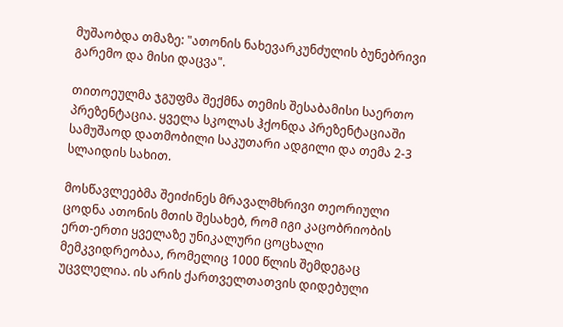მუშაობდა თმაზე: "ათონის ნახევარკუნძულის ბუნებრივი გარემო და მისი დაცვა".

თითოეულმა ჯგუფმა შექმნა თემის შესაბამისი საერთო პრეზენტაცია. ყველა სკოლას ჰქონდა პრეზენტაციაში სამუშაოდ დათმობილი საკუთარი ადგილი და თემა 2-3 სლაიდის სახით.

მოსწავლეებმა შეიძინეს მრავალმხრივი თეორიული ცოდნა ათონის მთის შესახებ, რომ იგი კაცობრიობის ერთ-ერთი ყველაზე უნიკალური ცოცხალი მემკვიდრეობაა, რომელიც 1000 წლის შემდეგაც უცვლელია. ის არის ქართველთათვის დიდებული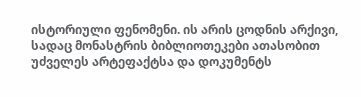ისტორიული ფენომენი. ის არის ცოდნის არქივი, სადაც მონასტრის ბიბლიოთეკები ათასობით უძველეს არტეფაქტსა და დოკუმენტს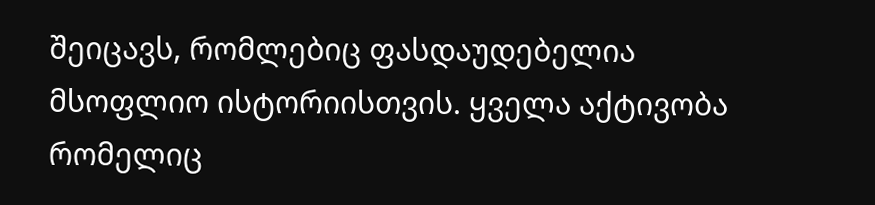შეიცავს, რომლებიც ფასდაუდებელია მსოფლიო ისტორიისთვის. ყველა აქტივობა რომელიც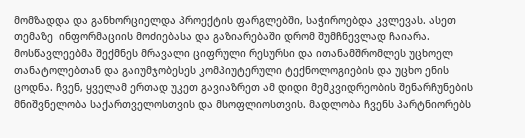მომზადდა და განხორციელდა პროექტის ფარგლებში, საჭიროებდა კვლევას. ასეთ თემაზე  ინფორმაციის მოძიებასა და გაზიარებაში დრომ შუმჩნევლად ჩაიარა. მოსწავლეებმა შექმნეს მრავალი ციფრული რესურსი და ითანამშრომლეს უცხოელ თანატოლებთან და გაიუმჯობესეს კომპიუტერული ტექნოლოგიების და უცხო ენის ცოდნა. ჩვენ, ყველამ ერთად უკეთ გავიაზრეთ ამ დიდი მემკვიდრეობის შენარჩუნების მნიშვნელობა საქართველოსთვის და მსოფლიოსთვის. მადლობა ჩვენს პარტნიორებს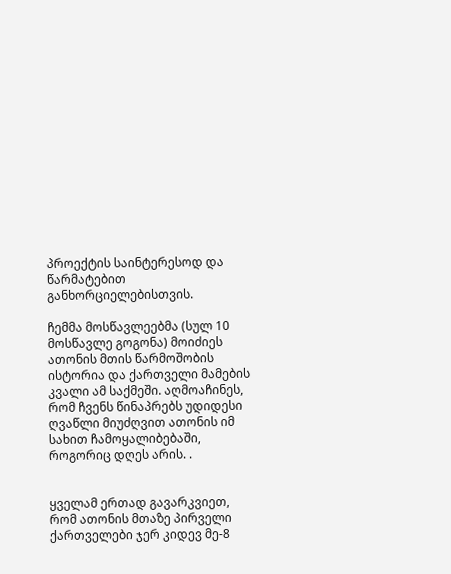პროექტის საინტერესოდ და წარმატებით განხორციელებისთვის.

ჩემმა მოსწავლეებმა (სულ 10 მოსწავლე გოგონა) მოიძიეს ათონის მთის წარმოშობის ისტორია და ქართველი მამების კვალი ამ საქმეში. აღმოაჩინეს, რომ ჩვენს წინაპრებს უდიდესი ღვაწლი მიუძღვით ათონის იმ სახით ჩამოყალიბებაში, როგორიც დღეს არის. .


ყველამ ერთად გავარკვიეთ, რომ ათონის მთაზე პირველი ქართველები ჯერ კიდევ მე-8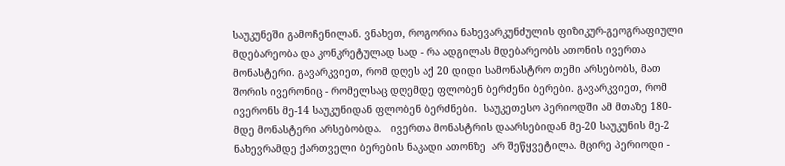საუკუნეში გამოჩენილან. ვნახეთ, როგორია ნახევარკუნძულის ფიზიკურ-გეოგრაფიული მდებარეობა და კონკრეტულად სად - რა ადგილას მდებარეობს ათონის ივერთა მონასტერი. გავარკვიეთ, რომ დღეს აქ 20 დიდი სამონასტრო თემი არსებობს, მათ შორის ივერონიც - რომელსაც დღემდე ფლობენ ბერძენი ბერები. გავარკვიეთ, რომ ივერონს მე-14 საუკუნიდან ფლობენ ბერძნები.  საუკეთესო პერიოდში ამ მთაზე 180-მდე მონასტერი არსებობდა.   ივერთა მონასტრის დაარსებიდან მე-20 საუკუნის მე-2 ნახევრამდე ქართველი ბერების ნაკადი ათონზე  არ შეწყვეტილა. მცირე პერიოდი -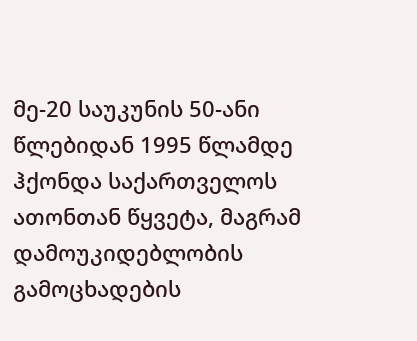მე-20 საუკუნის 50-ანი წლებიდან 1995 წლამდე ჰქონდა საქართველოს ათონთან წყვეტა, მაგრამ დამოუკიდებლობის გამოცხადების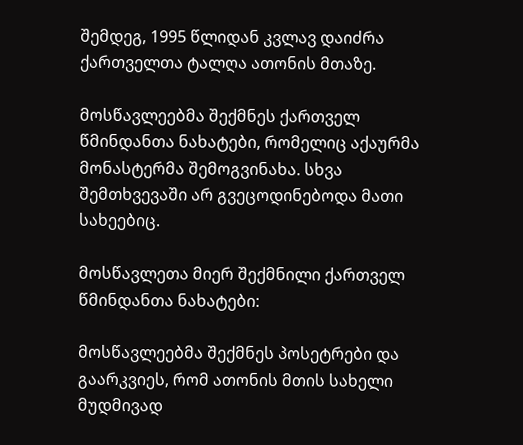შემდეგ, 1995 წლიდან კვლავ დაიძრა ქართველთა ტალღა ათონის მთაზე.

მოსწავლეებმა შექმნეს ქართველ წმინდანთა ნახატები, რომელიც აქაურმა მონასტერმა შემოგვინახა. სხვა შემთხვევაში არ გვეცოდინებოდა მათი სახეებიც.

მოსწავლეთა მიერ შექმნილი ქართველ წმინდანთა ნახატები:

მოსწავლეებმა შექმნეს პოსეტრები და გაარკვიეს, რომ ათონის მთის სახელი მუდმივად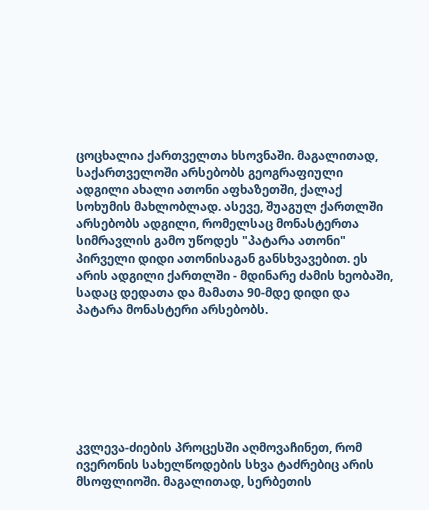ცოცხალია ქართველთა ხსოვნაში. მაგალითად, საქართველოში არსებობს გეოგრაფიული ადგილი ახალი ათონი აფხაზეთში, ქალაქ სოხუმის მახლობლად. ასევე, შუაგულ ქართლში არსებობს ადგილი, რომელსაც მონასტერთა სიმრავლის გამო უწოდეს "პატარა ათონი" პირველი დიდი ათონისაგან განსხვავებით. ეს არის ადგილი ქართლში - მდინარე ძამის ხეობაში, სადაც დედათა და მამათა 90-მდე დიდი და პატარა მონასტერი არსებობს.







კვლევა-ძიების პროცესში აღმოვაჩინეთ, რომ ივერონის სახელწოდების სხვა ტაძრებიც არის მსოფლიოში. მაგალითად, სერბეთის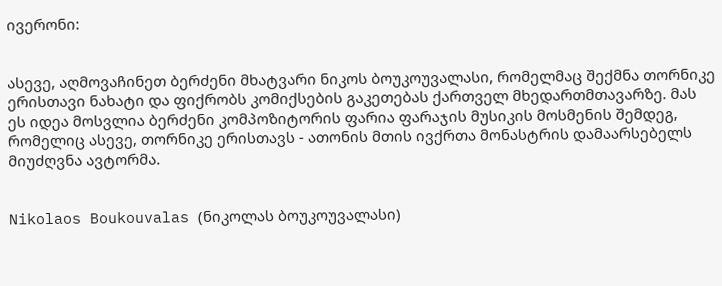ივერონი:


ასევე, აღმოვაჩინეთ ბერძენი მხატვარი ნიკოს ბოუკოუვალასი, რომელმაც შექმნა თორნიკე ერისთავი ნახატი და ფიქრობს კომიქსების გაკეთებას ქართველ მხედართმთავარზე. მას ეს იდეა მოსვლია ბერძენი კომპოზიტორის ფარია ფარაჯის მუსიკის მოსმენის შემდეგ, რომელიც ასევე, თორნიკე ერისთავს - ათონის მთის ივქრთა მონასტრის დამაარსებელს მიუძღვნა ავტორმა.


Nikolaos Boukouvalas (ნიკოლას ბოუკოუვალასი)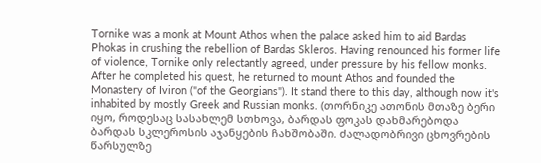Tornike was a monk at Mount Athos when the palace asked him to aid Bardas Phokas in crushing the rebellion of Bardas Skleros. Having renounced his former life of violence, Tornike only relectantly agreed, under pressure by his fellow monks. After he completed his quest, he returned to mount Athos and founded the Monastery of Iviron ("of the Georgians"). It stand there to this day, although now it's inhabited by mostly Greek and Russian monks. (თორნიკე ათონის მთაზე ბერი იყო, როდესაც სასახლემ სთხოვა, ბარდას ფოკას დახმარებოდა ბარდას სკლეროსის აჯანყების ჩახშობაში. ძალადობრივი ცხოვრების წარსულზე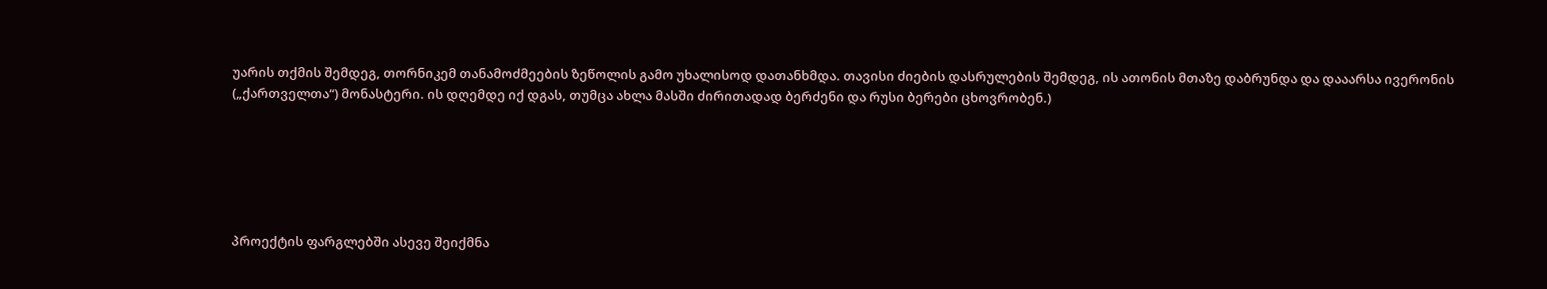უარის თქმის შემდეგ, თორნიკემ თანამოძმეების ზეწოლის გამო უხალისოდ დათანხმდა. თავისი ძიების დასრულების შემდეგ, ის ათონის მთაზე დაბრუნდა და დააარსა ივერონის („ქართველთა“) მონასტერი. ის დღემდე იქ დგას, თუმცა ახლა მასში ძირითადად ბერძენი და რუსი ბერები ცხოვრობენ.)






პროექტის ფარგლებში ასევე შეიქმნა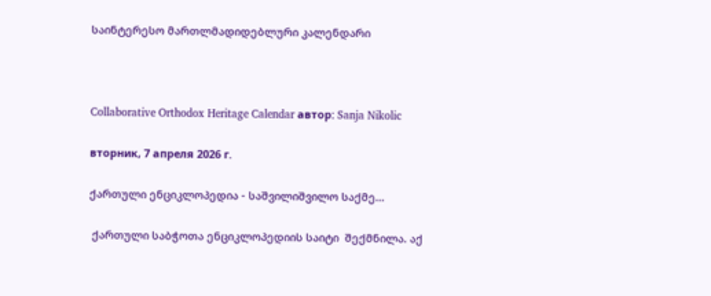საინტერესო მართლმადიდებლური კალენდარი



Collaborative Orthodox Heritage Calendar автор: Sanja Nikolic

вторник, 7 апреля 2026 г.

ქართული ენციკლოპედია - საშვილიშვილო საქმე...

 ქართული საბჭოთა ენციკლოპედიის საიტი  შექმნილა. აქ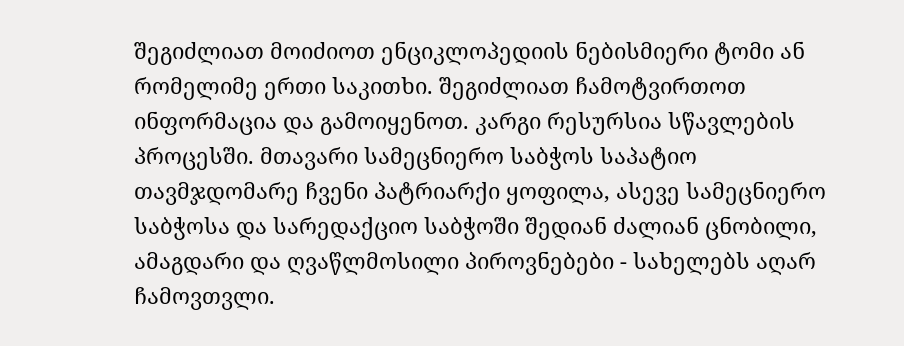შეგიძლიათ მოიძიოთ ენციკლოპედიის ნებისმიერი ტომი ან რომელიმე ერთი საკითხი. შეგიძლიათ ჩამოტვირთოთ ინფორმაცია და გამოიყენოთ. კარგი რესურსია სწავლების პროცესში. მთავარი სამეცნიერო საბჭოს საპატიო თავმჯდომარე ჩვენი პატრიარქი ყოფილა, ასევე სამეცნიერო საბჭოსა და სარედაქციო საბჭოში შედიან ძალიან ცნობილი, ამაგდარი და ღვაწლმოსილი პიროვნებები - სახელებს აღარ ჩამოვთვლი.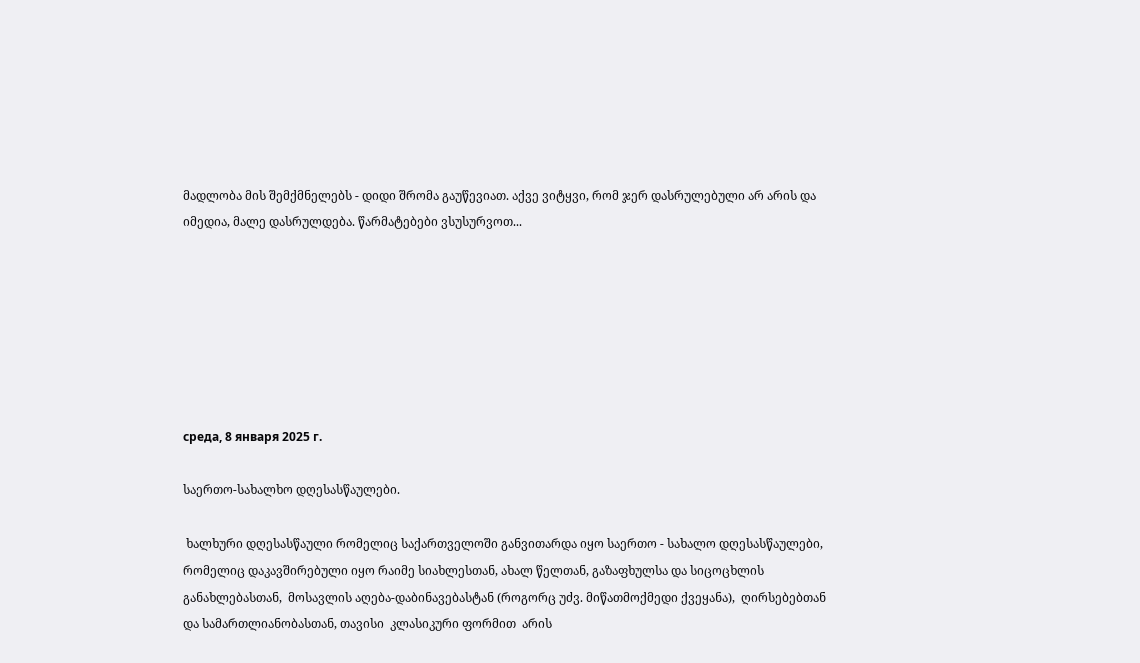მადლობა მის შემქმნელებს - დიდი შრომა გაუწევიათ. აქვე ვიტყვი, რომ ჯერ დასრულებული არ არის და იმედია, მალე დასრულდება. წარმატებები ვსუსურვოთ...







среда, 8 января 2025 г.

საერთო-სახალხო დღესასწაულები.

 ხალხური დღესასწაული რომელიც საქართველოში განვითარდა იყო საერთო - სახალო დღესასწაულები, რომელიც დაკავშირებული იყო რაიმე სიახლესთან, ახალ წელთან, გაზაფხულსა და სიცოცხლის განახლებასთან,  მოსავლის აღება-დაბინავებასტან (როგორც უძვ. მიწათმოქმედი ქვეყანა),  ღირსებებთან და სამართლიანობასთან, თავისი  კლასიკური ფორმით  არის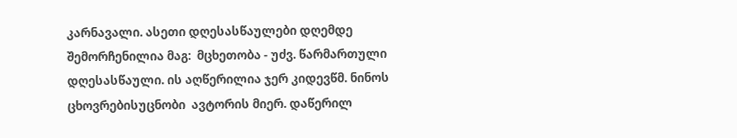კარნავალი. ასეთი დღესასწაულები დღემდე შემორჩენილია მაგ:  მცხეთობა - უძვ. წარმართული დღესასწაული. ის აღწერილია ჯერ კიდევწმ. ნინოს ცხოვრებისუცნობი  ავტორის მიერ. დაწერილ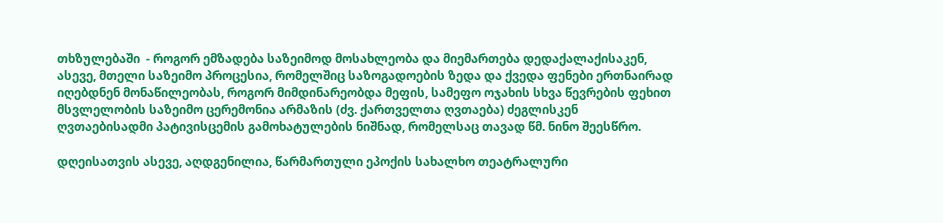თხზულებაში  - როგორ ემზადება საზეიმოდ მოსახლეობა და მიემართება დედაქალაქისაკენ, ასევე, მთელი საზეიმო პროცესია, რომელშიც საზოგადოების ზედა და ქვედა ფენები ერთნაირად იღებდნენ მონაწილეობას, როგორ მიმდინარეობდა მეფის, სამეფო ოჯახის სხვა წევრების ფეხით მსვლელობის საზეიმო ცერემონია არმაზის (ძვ. ქართველთა ღვთაება) ძეგლისკენ  ღვთაებისადმი პატივისცემის გამოხატულების ნიშნად, რომელსაც თავად წმ. ნინო შეესწრო.

დღეისათვის ასევე, აღდგენილია, წარმართული ეპოქის სახალხო თეატრალური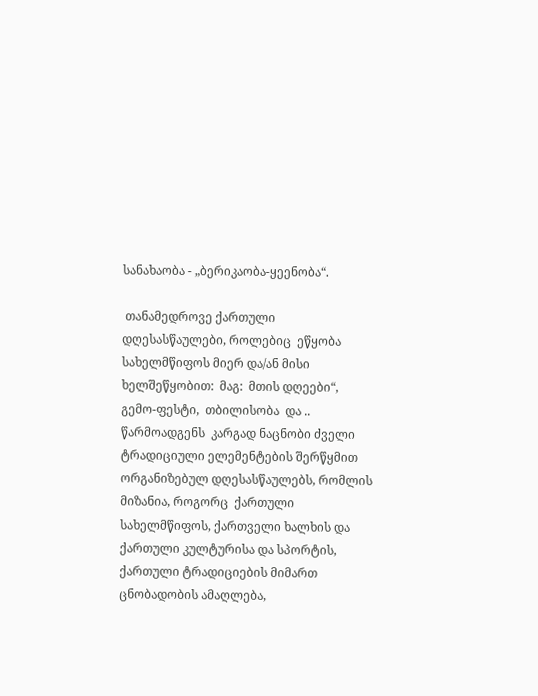სანახაობა - „ბერიკაობა-ყეენობა“.

 თანამედროვე ქართული დღესასწაულები, როლებიც  ეწყობა სახელმწიფოს მიერ და/ან მისი ხელშეწყობით:  მაგ:  მთის დღეები“,  გემო-ფესტი,  თბილისობა  და ..  წარმოადგენს  კარგად ნაცნობი ძველი ტრადიციული ელემენტების შერწყმით ორგანიზებულ დღესასწაულებს, რომლის მიზანია, როგორც  ქართული სახელმწიფოს, ქართველი ხალხის და ქართული კულტურისა და სპორტის,  ქართული ტრადიციების მიმართ ცნობადობის ამაღლება,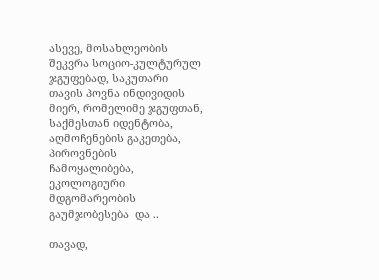ასევე, მოსახლეობის შეკვრა სოციო-კულტურულ ჯგუფებად, საკუთარი თავის პოვნა ინდივიდის მიერ, რომელიმე ჯგუფთან, საქმესთან იდენტობა, აღმოჩენების გაკეთება, პიროვნების ჩამოყალიბება, ეკოლოგიური მდგომარეობის გაუმჯობესება  და ..

თავად,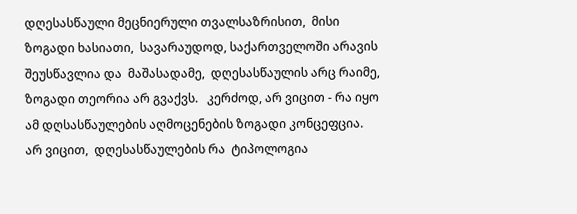დღესასწაული მეცნიერული თვალსაზრისით,  მისი ზოგადი ხასიათი,  სავარაუდოდ, საქართველოში არავის შეუსწავლია და  მაშასადამე,  დღესასწაულის არც რაიმე, ზოგადი თეორია არ გვაქვს.   კერძოდ, არ ვიცით - რა იყო ამ დღსასწაულების აღმოცენების ზოგადი კონცეფცია.  არ ვიცით,  დღესასწაულების რა  ტიპოლოგია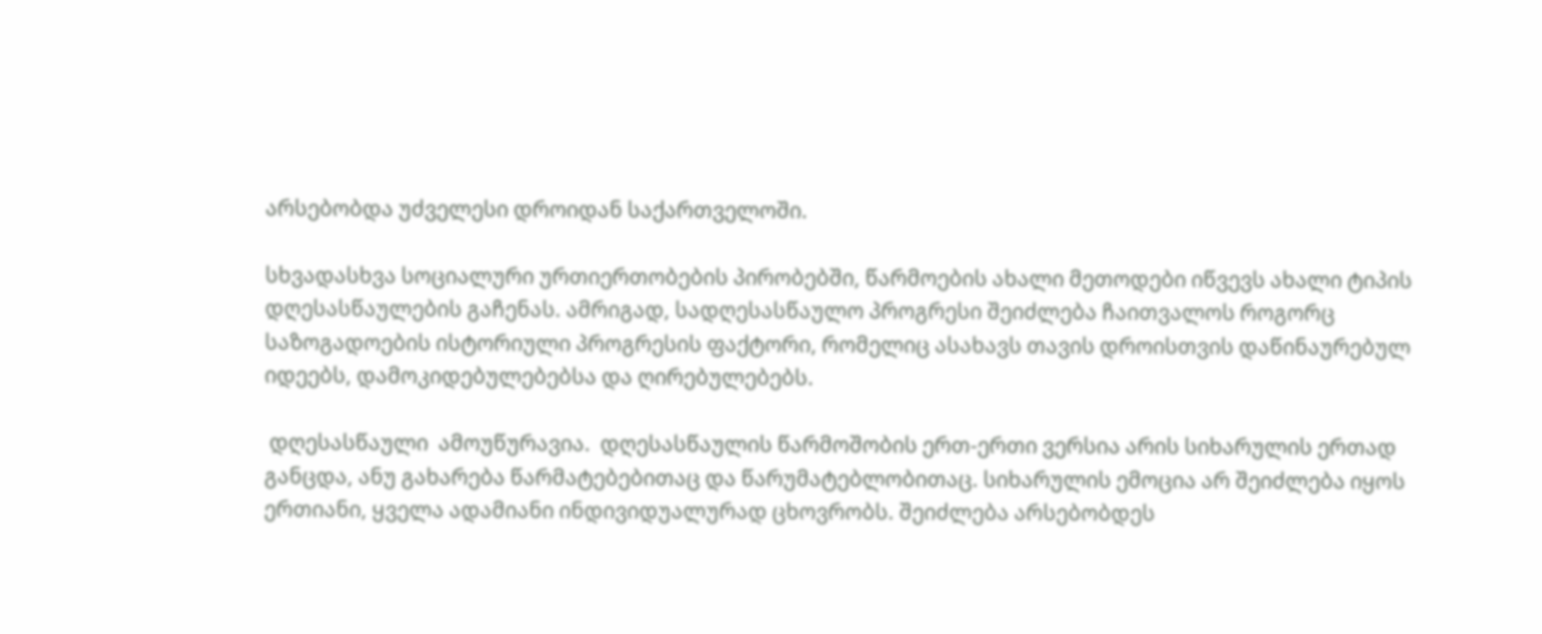არსებობდა უძველესი დროიდან საქართველოში.

სხვადასხვა სოციალური ურთიერთობების პირობებში, წარმოების ახალი მეთოდები იწვევს ახალი ტიპის დღესასწაულების გაჩენას. ამრიგად, სადღესასწაულო პროგრესი შეიძლება ჩაითვალოს როგორც საზოგადოების ისტორიული პროგრესის ფაქტორი, რომელიც ასახავს თავის დროისთვის დაწინაურებულ იდეებს, დამოკიდებულებებსა და ღირებულებებს.

 დღესასწაული  ამოუწურავია.  დღესასწაულის წარმოშობის ერთ-ერთი ვერსია არის სიხარულის ერთად განცდა, ანუ გახარება წარმატებებითაც და წარუმატებლობითაც. სიხარულის ემოცია არ შეიძლება იყოს ერთიანი, ყველა ადამიანი ინდივიდუალურად ცხოვრობს. შეიძლება არსებობდეს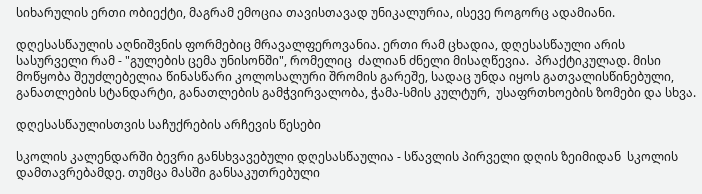სიხარულის ერთი ობიექტი, მაგრამ ემოცია თავისთავად უნიკალურია, ისევე როგორც ადამიანი.

დღესასწაულის აღნიშვნის ფორმებიც მრავალფეროვანია. ერთი რამ ცხადია, დღესასწაული არის სასურველი რამ - "გულების ცემა უნისონში", რომელიც  ძალიან ძნელი მისაღწევია.  პრაქტიკულად. მისი  მოწყობა შეუძლებელია წინასწარი კოლოსალური შრომის გარეშე, სადაც უნდა იყოს გათვალისწინებული,  განათლების სტანდარტი, განათლების გამჭვირვალობა, ჭამა-სმის კულტურ,  უსაფრთხოების ზომები და სხვა.

დღესასწაულისთვის საჩუქრების არჩევის წესები

სკოლის კალენდარში ბევრი განსხვავებული დღესასწაულია - სწავლის პირველი დღის ზეიმიდან  სკოლის დამთავრებამდე. თუმცა მასში განსაკუთრებული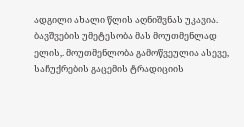ადგილი ახალი წლის აღნიშვნას უკავია. ბავშვების უმეტესობა მას მოუთმენლად ელის,. მოუთმენლობა გამოწვეულია ასევე, საჩუქრების გაცემის ტრადიციის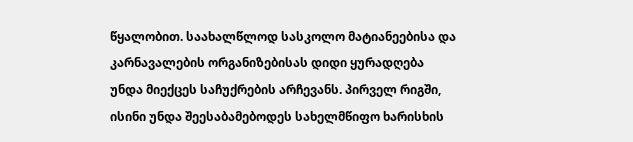წყალობით. საახალწლოდ სასკოლო მატიანეებისა და კარნავალების ორგანიზებისას დიდი ყურადღება უნდა მიექცეს საჩუქრების არჩევანს. პირველ რიგში, ისინი უნდა შეესაბამებოდეს სახელმწიფო ხარისხის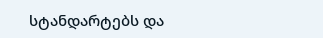სტანდარტებს და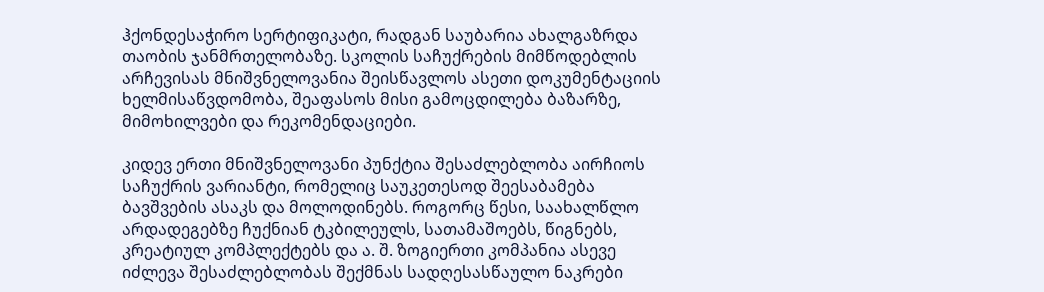ჰქონდესაჭირო სერტიფიკატი, რადგან საუბარია ახალგაზრდა თაობის ჯანმრთელობაზე. სკოლის საჩუქრების მიმწოდებლის არჩევისას მნიშვნელოვანია შეისწავლოს ასეთი დოკუმენტაციის ხელმისაწვდომობა, შეაფასოს მისი გამოცდილება ბაზარზე, მიმოხილვები და რეკომენდაციები.

კიდევ ერთი მნიშვნელოვანი პუნქტია შესაძლებლობა აირჩიოს საჩუქრის ვარიანტი, რომელიც საუკეთესოდ შეესაბამება ბავშვების ასაკს და მოლოდინებს. როგორც წესი, საახალწლო არდადეგებზე ჩუქნიან ტკბილეულს, სათამაშოებს, წიგნებს, კრეატიულ კომპლექტებს და ა. შ. ზოგიერთი კომპანია ასევე იძლევა შესაძლებლობას შექმნას სადღესასწაულო ნაკრები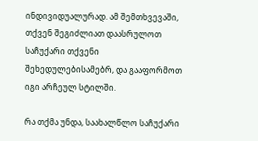ინდივიდუალურად. ამ შემთხვევაში, თქვენ შეგიძლიათ დაასრულოთ საჩუქარი თქვენი შეხედულებისამებრ, და გააფორმოთ  იგი არჩეულ სტილში.

რა თქმა უნდა, საახალწლო საჩუქარი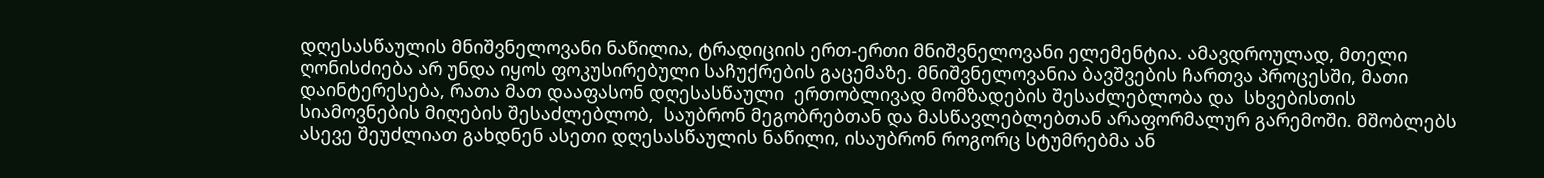დღესასწაულის მნიშვნელოვანი ნაწილია, ტრადიციის ერთ-ერთი მნიშვნელოვანი ელემენტია. ამავდროულად, მთელი ღონისძიება არ უნდა იყოს ფოკუსირებული საჩუქრების გაცემაზე. მნიშვნელოვანია ბავშვების ჩართვა პროცესში, მათი დაინტერესება, რათა მათ დააფასონ დღესასწაული  ერთობლივად მომზადების შესაძლებლობა და  სხვებისთის სიამოვნების მიღების შესაძლებლობ,  საუბრონ მეგობრებთან და მასწავლებლებთან არაფორმალურ გარემოში. მშობლებს ასევე შეუძლიათ გახდნენ ასეთი დღესასწაულის ნაწილი, ისაუბრონ როგორც სტუმრებმა ან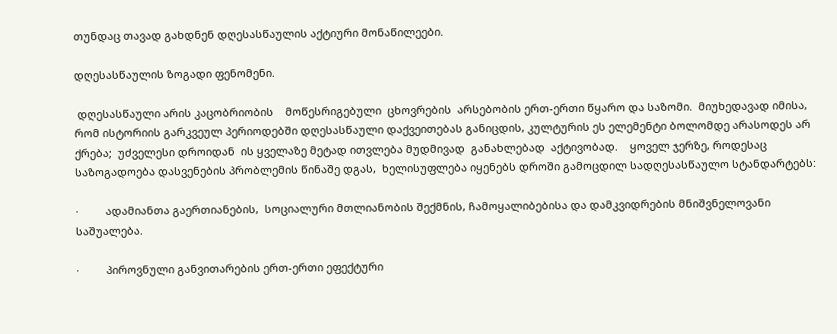თუნდაც თავად გახდნენ დღესასწაულის აქტიური მონაწილეები.

დღესასწაულის ზოგადი ფენომენი.

 დღესასწაული არის კაცობრიობის    მოწესრიგებული  ცხოვრების  არსებობის ერთ-ერთი წყარო და საზომი.  მიუხედავად იმისა, რომ ისტორიის გარკვეულ პერიოდებში დღესასწაული დაქვეითებას განიცდის, კულტურის ეს ელემენტი ბოლომდე არასოდეს არ ქრება;  უძველესი დროიდან  ის ყველაზე მეტად ითვლება მუდმივად  განახლებად  აქტივობად.    ყოველ ჯერზე, როდესაც საზოგადოება დასვენების პრობლემის წინაშე დგას,  ხელისუფლება იყენებს დროში გამოცდილ სადღესასწაულო სტანდარტებს:

·         ადამიანთა გაერთიანების,  სოციალური მთლიანობის შექმნის, ჩამოყალიბებისა და დამკვიდრების მნიშვნელოვანი საშუალება.

·         პიროვნული განვითარების ერთ-ერთი ეფექტური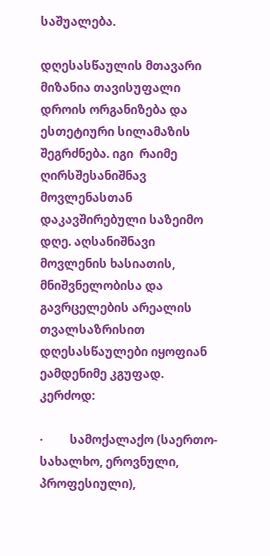საშუალება.

დღესასწაულის მთავარი მიზანია თავისუფალი დროის ორგანიზება და ესთეტიური სილამაზის შეგრძნება. იგი  რაიმე ღირსშესანიშნავ მოვლენასთან დაკავშირებული საზეიმო დღე. აღსანიშნავი მოვლენის ხასიათის, მნიშვნელობისა და გავრცელების არეალის თვალსაზრისით დღესასწაულები იყოფიან ეამდენიმე კგუფად. კერძოდ:

·         სამოქალაქო (საერთო-სახალხო, ეროვნული, პროფესიული),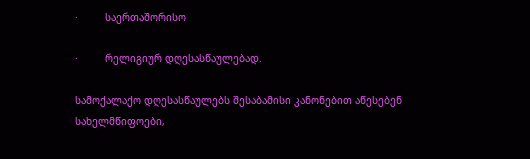·         საერთაშორისო

·         რელიგიურ დღესასწაულებად.

სამოქალაქო დღესასწაულებს შესაბამისი კანონებით აწესებენ სახელმწიფოები,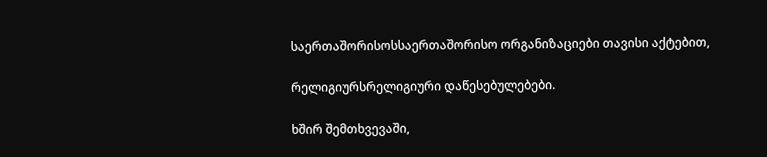საერთაშორისოსსაერთაშორისო ორგანიზაციები თავისი აქტებით,

რელიგიურსრელიგიური დაწესებულებები.

ხშირ შემთხვევაში,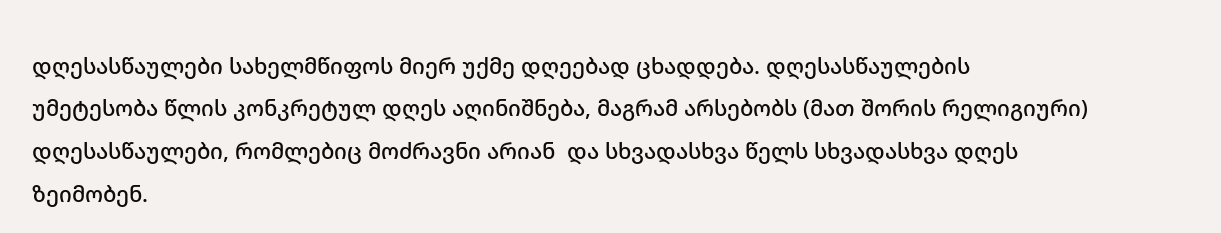დღესასწაულები სახელმწიფოს მიერ უქმე დღეებად ცხადდება. დღესასწაულების უმეტესობა წლის კონკრეტულ დღეს აღინიშნება, მაგრამ არსებობს (მათ შორის რელიგიური) დღესასწაულები, რომლებიც მოძრავნი არიან  და სხვადასხვა წელს სხვადასხვა დღეს ზეიმობენ.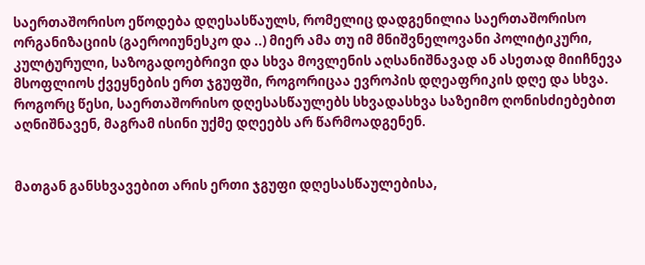საერთაშორისო ეწოდება დღესასწაულს, რომელიც დადგენილია საერთაშორისო ორგანიზაციის (გაეროიუნესკო და ..) მიერ ამა თუ იმ მნიშვნელოვანი პოლიტიკური, კულტურული, საზოგადოებრივი და სხვა მოვლენის აღსანიშნავად ან ასეთად მიიჩნევა მსოფლიოს ქვეყნების ერთ ჯგუფში, როგორიცაა ევროპის დღეაფრიკის დღე და სხვა. როგორც წესი, საერთაშორისო დღესასწაულებს სხვადასხვა საზეიმო ღონისძიებებით აღნიშნავენ, მაგრამ ისინი უქმე დღეებს არ წარმოადგენენ.


მათგან განსხვავებით არის ერთი ჯგუფი დღესასწაულებისა,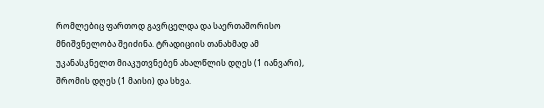რომლებიც ფართოდ გავრცელდა და საერთაშორისო მნიშვნელობა შეიძინა. ტრადიციის თანახმად ამ უკანასკნელთ მიაკუთვნებენ ახალწლის დღეს (1 იანვარი), შრომის დღეს (1 მაისი) და სხვა.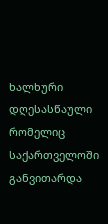ხალხური დღესასწაული რომელიც საქართველოში განვითარდა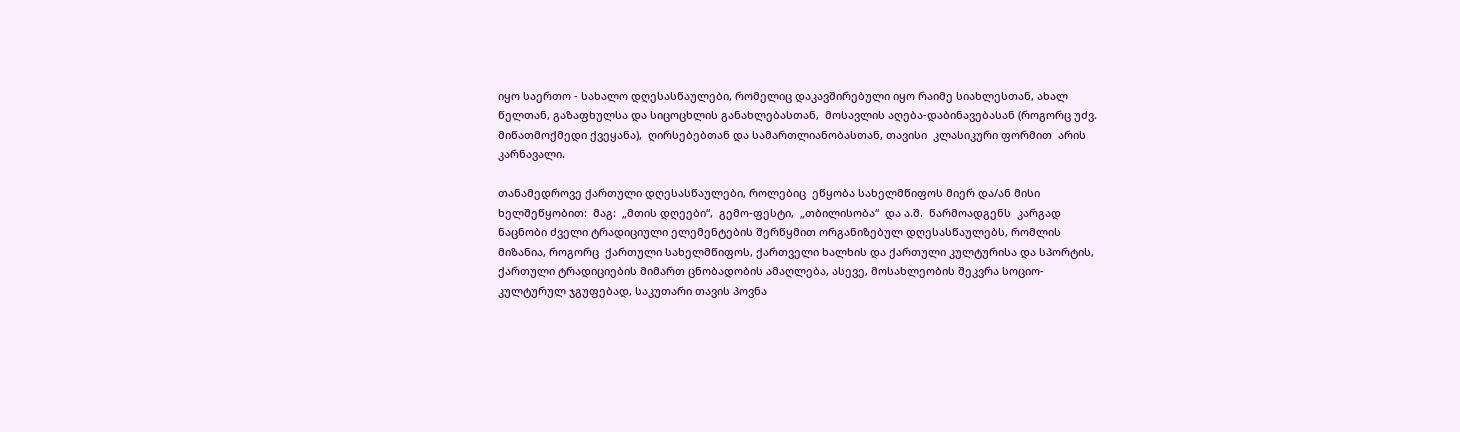იყო საერთო - სახალო დღესასწაულები, რომელიც დაკავშირებული იყო რაიმე სიახლესთან, ახალ წელთან, გაზაფხულსა და სიცოცხლის განახლებასთან,  მოსავლის აღება-დაბინავებასან (როგორც უძვ. მიწათმოქმედი ქვეყანა),  ღირსებებთან და სამართლიანობასთან, თავისი  კლასიკური ფორმით  არის კარნავალი.

თანამედროვე ქართული დღესასწაულები, როლებიც  ეწყობა სახელმწიფოს მიერ და/ან მისი ხელშეწყობით:  მაგ:  „მთის დღეები“,  გემო-ფესტი,  „თბილისობა“  და ა.შ.  წარმოადგენს  კარგად ნაცნობი ძველი ტრადიციული ელემენტების შერწყმით ორგანიზებულ დღესასწაულებს, რომლის მიზანია, როგორც  ქართული სახელმწიფოს, ქართველი ხალხის და ქართული კულტურისა და სპორტის,  ქართული ტრადიციების მიმართ ცნობადობის ამაღლება, ასევე, მოსახლეობის შეკვრა სოციო-კულტურულ ჯგუფებად, საკუთარი თავის პოვნა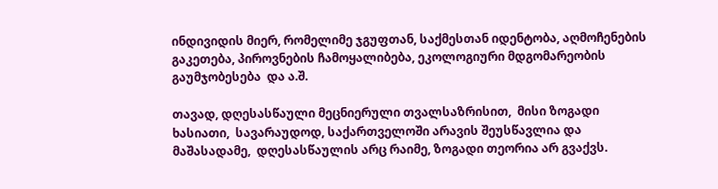ინდივიდის მიერ, რომელიმე ჯგუფთან, საქმესთან იდენტობა, აღმოჩენების გაკეთება, პიროვნების ჩამოყალიბება, ეკოლოგიური მდგომარეობის გაუმჯობესება  და ა.შ.

თავად, დღესასწაული მეცნიერული თვალსაზრისით,  მისი ზოგადი ხასიათი,  სავარაუდოდ, საქართველოში არავის შეუსწავლია და  მაშასადამე,  დღესასწაულის არც რაიმე, ზოგადი თეორია არ გვაქვს.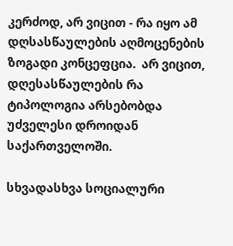კერძოდ, არ ვიცით - რა იყო ამ დღსასწაულების აღმოცენების ზოგადი კონცეფცია.  არ ვიცით,  დღესასწაულების რა  ტიპოლოგია არსებობდა უძველესი დროიდან საქართველოში.

სხვადასხვა სოციალური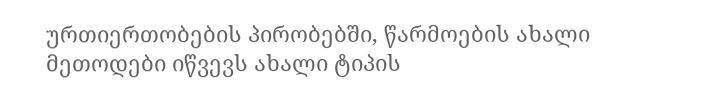ურთიერთობების პირობებში, წარმოების ახალი მეთოდები იწვევს ახალი ტიპის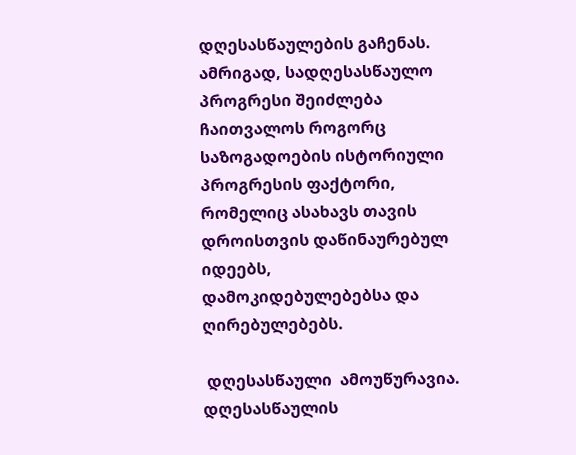დღესასწაულების გაჩენას. ამრიგად, სადღესასწაულო პროგრესი შეიძლება ჩაითვალოს როგორც საზოგადოების ისტორიული პროგრესის ფაქტორი, რომელიც ასახავს თავის დროისთვის დაწინაურებულ იდეებს, დამოკიდებულებებსა და ღირებულებებს.

 დღესასწაული  ამოუწურავია.  დღესასწაულის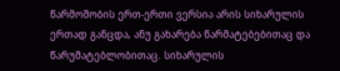წარმოშობის ერთ-ერთი ვერსია არის სიხარულის ერთად განცდა, ანუ გახარება წარმატებებითაც და წარუმატებლობითაც. სიხარულის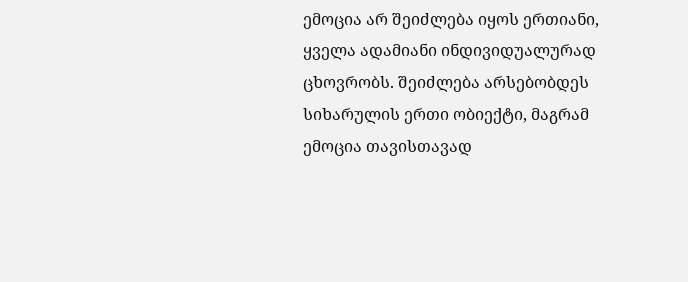ემოცია არ შეიძლება იყოს ერთიანი, ყველა ადამიანი ინდივიდუალურად ცხოვრობს. შეიძლება არსებობდეს სიხარულის ერთი ობიექტი, მაგრამ ემოცია თავისთავად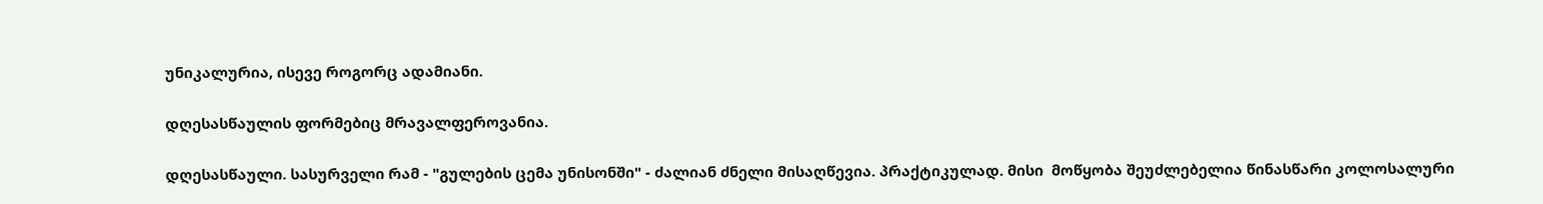უნიკალურია, ისევე როგორც ადამიანი.

დღესასწაულის ფორმებიც მრავალფეროვანია.

დღესასწაული. სასურველი რამ - "გულების ცემა უნისონში" - ძალიან ძნელი მისაღწევია. პრაქტიკულად. მისი  მოწყობა შეუძლებელია წინასწარი კოლოსალური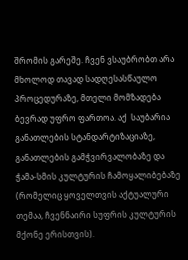შრომის გარეშე. ჩვენ ვსაუბრობთ არა მხოლოდ თავად სადღესასწაულო პროცედურაზე, მთელი მომზადება ბევრად უფრო ფართოა. აქ  საუბარია განათლების სტანდარტიზაციაზე, განათლების გამჭვირვალობაზე და ჭამა-სმის კულტურის ჩამოყალიბებაზე (რომელიც ყოველთვის აქტუალური თემაა, ჩვენნაირი სუფრის კულტურის მქონე ერისთვის).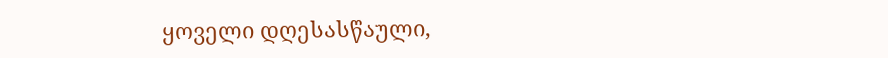ყოველი დღესასწაული,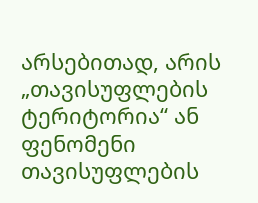არსებითად, არის „თავისუფლების ტერიტორია“ ან ფენომენი თავისუფლების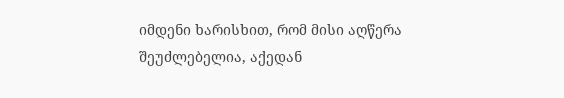იმდენი ხარისხით, რომ მისი აღწერა შეუძლებელია, აქედან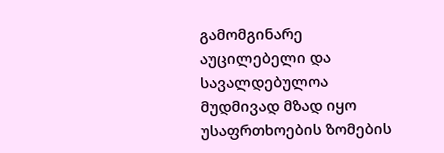გამომგინარე აუცილებელი და სავალდებულოა მუდმივად მზად იყო უსაფრთხოების ზომების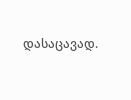დასაცავად.